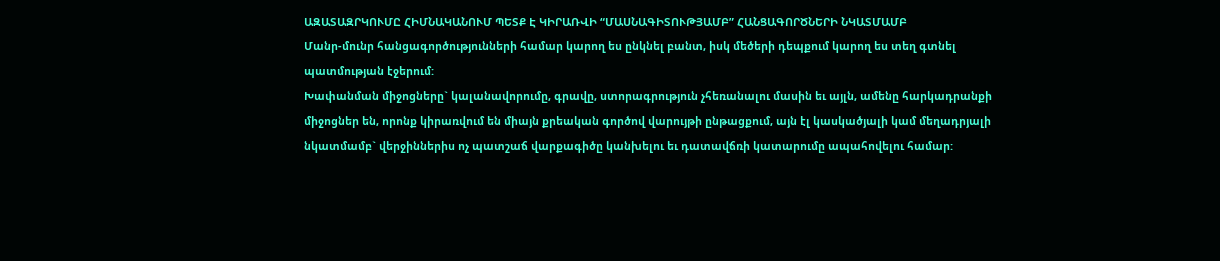ԱԶԱՏԱԶՐԿՈՒՄԸ ՀԻՄՆԱԿԱՆՈՒՄ ՊԵՏՔ Է ԿԻՐԱՌՎԻ “ՄԱՍՆԱԳԻՏՈՒԹՅԱՄԲ” ՀԱՆՑԱԳՈՐԾՆԵՐԻ ՆԿԱՏՄԱՄԲ
Մանր-մունր հանցագործությունների համար կարող ես ընկնել բանտ, իսկ մեծերի դեպքում կարող ես տեղ գտնել պատմության էջերում:
Խափանման միջոցները` կալանավորումը, գրավը, ստորագրություն չհեռանալու մասին եւ այլն, ամենը հարկադրանքի միջոցներ են, որոնք կիրառվում են միայն քրեական գործով վարույթի ընթացքում, այն էլ կասկածյալի կամ մեղադրյալի նկատմամբ` վերջիններիս ոչ պատշաճ վարքագիծը կանխելու եւ դատավճռի կատարումը ապահովելու համար: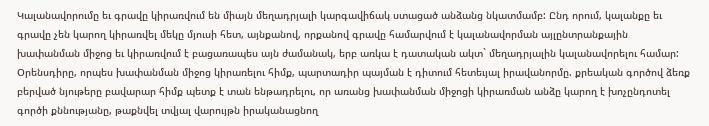Կալանավորումը եւ գրավը կիրառվում են միայն մեղադրյալի կարգավիճակ ստացած անձանց նկատմամբ: Ընդ որում, կալանքը եւ գրավը չեն կարող կիրառվել մեկը մյուսի հետ, այնքանով, որքանով գրավը համարվում է կալանավորման այլընտրանքային խափանման միջոց եւ կիրառվում է բացառապես այն ժամանակ, երբ առկա է դատական ակտ` մեղադրյալին կալանավորելու համար:
Օրենսդիրը, որպես խափանման միջոց կիրառելու հիմք, պարտադիր պայման է դիտում հետեւյալ իրավանորմը. քրեական գործով ձեռք բերված նյութերը բավարար հիմք պետք է տան ենթադրելու, որ առանց խափանման միջոցի կիրառման անձը կարող է խոչընդոտել գործի քննությանը, թաքնվել տվյալ վարույթն իրականացնող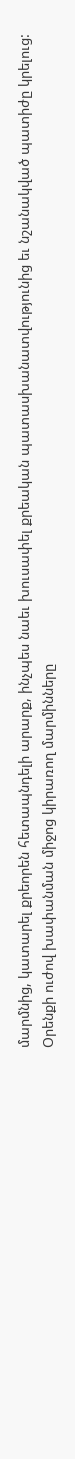մարմնից, կատարել քրեորեն հետապնդելի արարք, ինչպես նաեւ խուսափել քրեական պատասխանատվությունից եւ նշանակված պատիժը կրելուց:
Օրենքի ուժով խափանման միջոց կիրառող մարմինները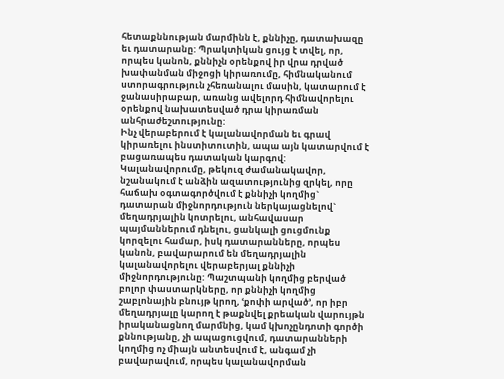հետաքննության մարմինն է, քննիչը, դատախազը եւ դատարանը: Պրակտիկան ցույց է տվել, որ, որպես կանոն, քննիչն օրենքով իր վրա դրված խափանման միջոցի կիրառումը, հիմնականում ստորագրություն չհեռանալու մասին, կատարում է ջանասիրաբար, առանց ավելորդ հիմնավորելու օրենքով նախատեսված դրա կիրառման անհրաժեշտությունը:
Ինչ վերաբերում է կալանավորման եւ գրավ կիրառելու ինստիտուտին, ապա այն կատարվում է բացառապես դատական կարգով: Կալանավորումը, թեկուզ ժամանակավոր, նշանակում է անձին ազատությունից զրկել, որը հաճախ օգտագործվում է քննիչի կողմից` դատարան միջնորդություն ներկայացնելով` մեղադրյալին կոտրելու, անհավասար պայմաններում դնելու, ցանկալի ցուցմունք կորզելու համար, իսկ դատարանները, որպես կանոն, բավարարում են մեղադրյալին կալանավորելու վերաբերյալ քննիչի միջնորդությունը: Պաշտպանի կողմից բերված բոլոր փաստարկները, որ քննիչի կողմից շաբլոնային բնույթ կրող, ՙքոփի արված՚, որ իբր մեղադրյալը կարող է թաքնվել քրեական վարույթն իրականացնող մարմնից, կամ կխոչընդոտի գործի քննությանը, չի ապացուցվում, դատարանների կողմից ոչ միայն անտեսվում է, անգամ չի բավարավում, որպես կալանավորման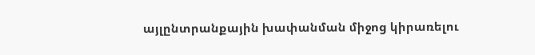այլընտրանքային խափանման միջոց կիրառելու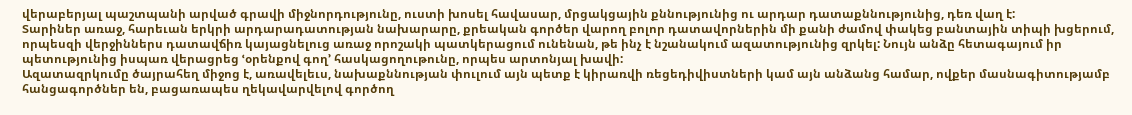վերաբերյալ պաշտպանի արված գրավի միջնորդությունը, ուստի խոսել հավասար, մրցակցային քննությունից ու արդար դատաքննությունից, դեռ վաղ է:
Տարիներ առաջ, հարեւան երկրի արդարադատության նախարարը, քրեական գործեր վարող բոլոր դատավորներին մի քանի ժամով փակեց բանտային տիպի խցերում, որպեսզի վերջիններս դատավճիռ կայացնելուց առաջ որոշակի պատկերացում ունենան, թե ինչ է նշանակում ազատությունից զրկել: Նույն անձը հետագայում իր պետությունից իսպառ վերացրեց ՙօրենքով գող՚ հասկացողութունը, որպես արտոնյալ խավի:
Ազատազրկումը ծայրահեղ միջոց է, առավելեւս, նախաքննության փուլում այն պետք է կիրառվի ռեցեդիվիստների կամ այն անձանց համար, ովքեր մասնագիտությամբ հանցագործներ են, բացառապես ղեկավարվելով գործող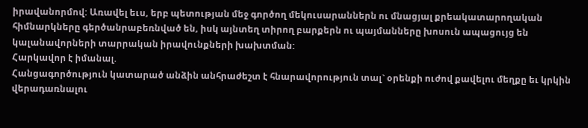իրավանորմով: Առավել եւս, երբ պետության մեջ գործող մեկուսարաններն ու մնացյալ քրեակատարողական հիմնարկները գերծանրաբեռնված են, իսկ այնտեղ տիրող բարքերն ու պայմանները խոսուն ապացույց են կալանավորների տարրական իրավունքների խախտման:
Հարկավոր է իմանալ.
Հանցագործություն կատարած անձին անհրաժեշտ է հնարավորություն տալ` օրենքի ուժով քավելու մեղքը եւ կրկին վերադառնալու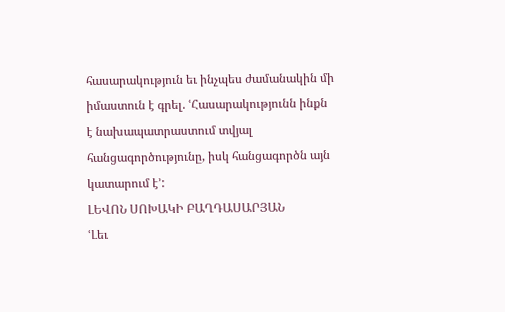հասարակություն եւ ինչպես ժամանակին մի իմաստուն է գրել. ՙՀասարակությունն ինքն է նախապատրաստում տվյալ հանցագործությունը, իսկ հանցագործն այն կատարում է՚:
ԼԵՎՈՆ ՍՈԽԱԿԻ ԲԱՂԴԱՍԱՐՅԱՆ
ՙԼեւ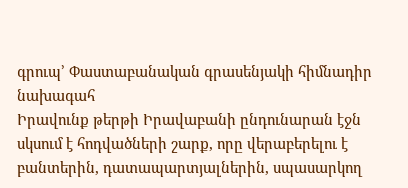գրուպ՚ Փաստաբանական գրասենյակի հիմնադիր նախագահ
Իրավունք թերթի Իրավաբանի ընդունարան էջն սկսում է հոդվածների շարք, որը վերաբերելու է բանտերին, դատապարտյալներին, սպասարկող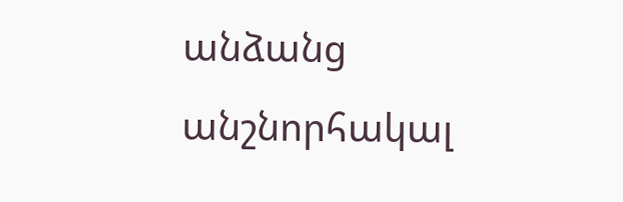անձանց անշնորհակալ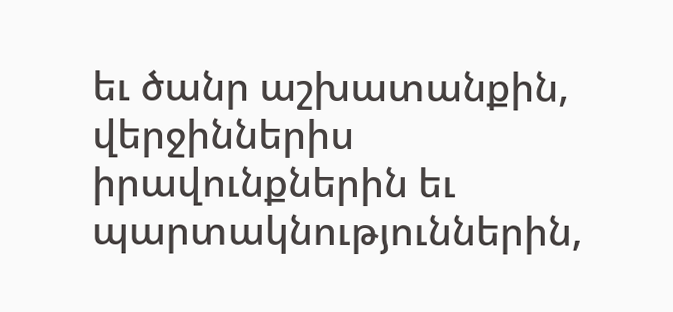եւ ծանր աշխատանքին, վերջիններիս իրավունքներին եւ պարտակնություններին,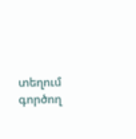տեղում գործող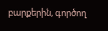բարքերին, գործող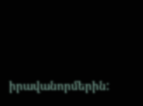իրավանորմերին: